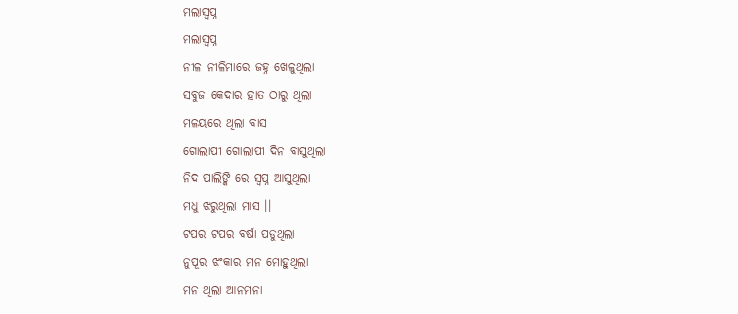ମଲାସ୍ବପ୍ନ
ମଲାସ୍ବପ୍ନ
ନୀଳ ନୀଳିମାରେ ଜହ୍ନ ଖେଳୁଥିଲା
ସବୁଜ କେଦାର ହାତ ଠାରୁ ଥିଲା
ମଳୟରେ ଥିଲା ବାସ
ଗୋଲାପୀ ଗୋଲାପୀ ଦିନ ବାସୁଥିଲା
ନିଦ ପାଲିଙ୍କି ରେ ସ୍ବପ୍ନ ଆସୁଥିଲା
ମଧୁ ଝରୁଥିଲା ମାସ ।।
ଟପର ଟପର ବର୍ଷା ପଡୁଥିଲା
ନୁପୂର ଝଂକାର ମନ ମୋହୁଥିଲା
ମନ ଥିଲା ଆନମନା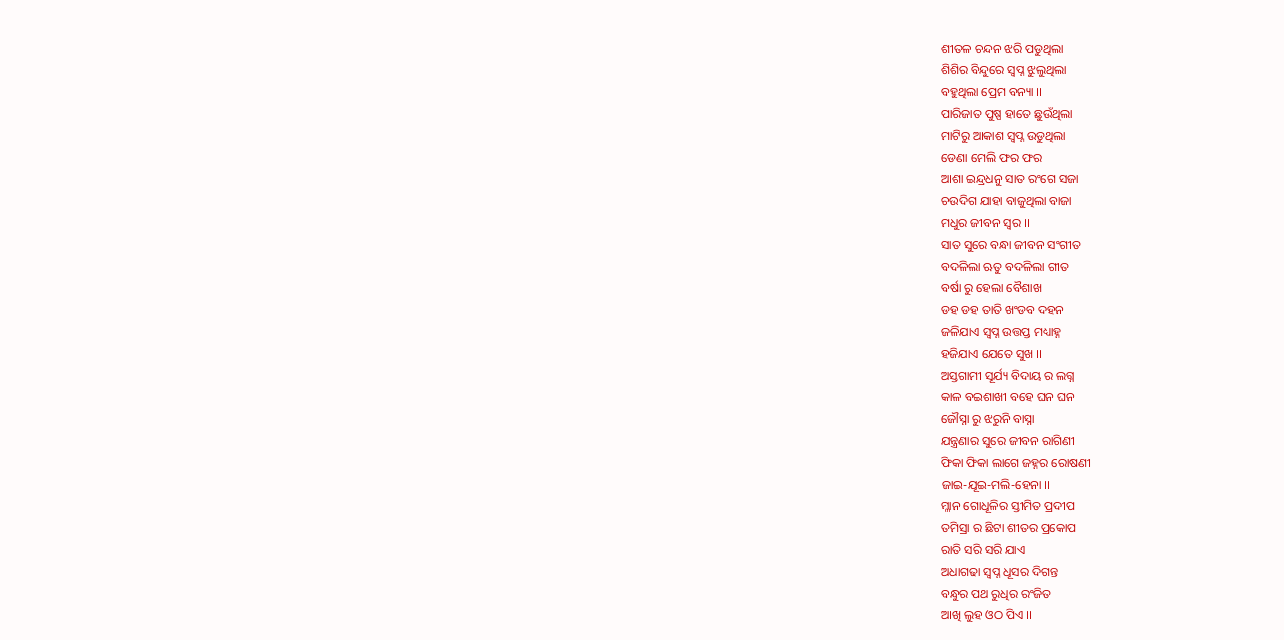ଶୀତଳ ଚନ୍ଦନ ଝରି ପଡୁଥିଲା
ଶିଶିର ବିନ୍ଦୁରେ ସ୍ବପ୍ନ ଝୁଲୁଥିଲା
ବହୁଥିଲା ପ୍ରେମ ବନ୍ୟା ।।
ପାରିଜାତ ପୁଷ୍ପ ହାତେ ଛୁଉଁଥିଲା
ମାଟିରୁ ଆକାଶ ସ୍ବପ୍ନ ଉଡୁଥିଲା
ଡେଣା ମେଲି ଫର ଫର
ଆଶା ଇନ୍ଦ୍ରଧନୁ ସାତ ରଂଗେ ସଜା
ଚଉଦିଗ ଯାହା ବାଜୁଥିଲା ବାଜା
ମଧୁର ଜୀବନ ସ୍ବର ।।
ସାତ ସୁରେ ବନ୍ଧା ଜୀବନ ସଂଗୀତ
ବଦଳିଲା ଋତୁ ବଦଳିଲା ଗୀତ
ବର୍ଷା ରୁ ହେଲା ବୈଶାଖ
ଡହ ଡହ ତାତି ଖଂଡବ ଦହନ
ଜଳିଯାଏ ସ୍ବପ୍ନ ଉତ୍ତପ୍ତ ମଧ୍ୟାହ୍ନ
ହଜିଯାଏ ଯେତେ ସୁଖ ।।
ଅସ୍ତଗାମୀ ସୂର୍ଯ୍ୟ ବିଦାୟ ର ଲଗ୍ନ
କାଳ ବଇଶାଖୀ ବହେ ଘନ ଘନ
ଜୌସ୍ନା ରୁ ଝରୁନି ବାସ୍ନା
ଯନ୍ତ୍ରଣାର ସୁରେ ଜୀବନ ରାଗିଣୀ
ଫିକା ଫିକା ଲାଗେ ଜହ୍ନର ରୋଷଣୀ
ଜାଇ-ଯୂଇ-ମଲି-ହେନା ।।
ମ୍ଳାନ ଗୋଧୂଳିର ସ୍ତୀମିତ ପ୍ରଦୀପ
ତମିସ୍ରା ର ଛିଟା ଶୀତର ପ୍ରକୋପ
ରାତି ସରି ସରି ଯାଏ
ଅଧାଗଢା ସ୍ବପ୍ନ ଧୂସର ଦିଗନ୍ତ
ବନ୍ଧୁର ପଥ ରୁଧିର ରଂଜିତ
ଆଖି ଲୁହ ଓଠ ପିଏ ।।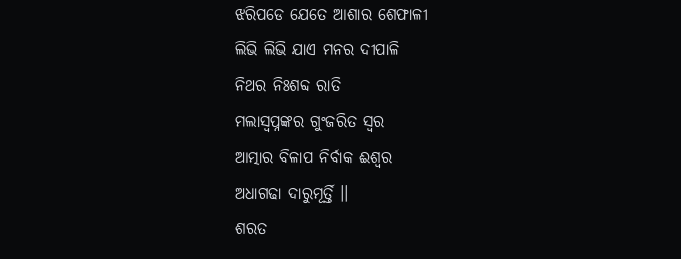ଝରିପଡେ ଯେତେ ଆଶାର ଶେଫାଳୀ
ଲିଭି ଲିଭି ଯାଏ ମନର ଦୀପାଳି
ନିଥର ନିଃଶବ୍ଦ ରାତି
ମଲାସ୍ବପ୍ନଙ୍କର ଗୁଂଜରିତ ସ୍ବର
ଆତ୍ମାର ବିଳାପ ନିର୍ବାକ ଈଶ୍ବର
ଅଧାଗଢା ଦାରୁମୂର୍ତ୍ତି ।।
ଶରତ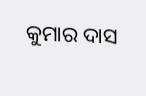କୁମାର ଦାସ